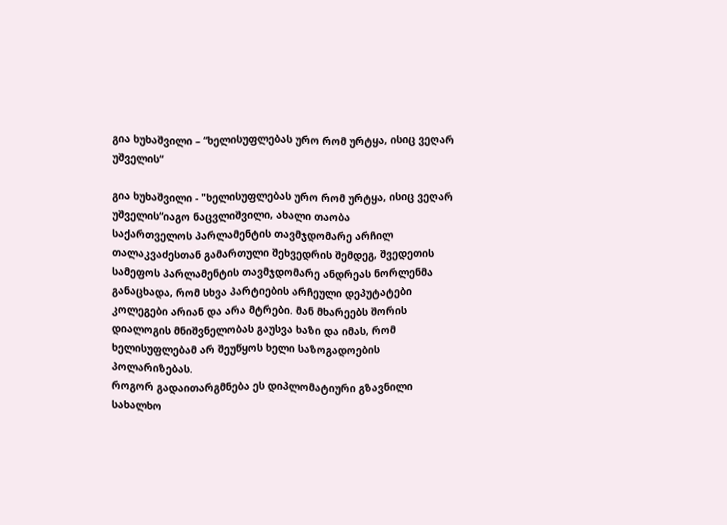გია ხუხაშვილი – “ხელისუფლებას ურო რომ ურტყა, ისიც ვეღარ უშველის“

გია ხუხაშვილი - "ხელისუფლებას ურო რომ ურტყა, ისიც ვეღარ უშველის“იაგო ნაცვლიშვილი, ახალი თაობა
საქართველოს პარლამენტის თავმჯდომარე არჩილ თალაკვაძესთან გამართული შეხვედრის შემდეგ, შვედეთის სამეფოს პარლამენტის თავმჯდომარე ანდრეას ნორლენმა განაცხადა, რომ სხვა პარტიების არჩეული დეპუტატები კოლეგები არიან და არა მტრები. მან მხარეებს შორის დიალოგის მნიშვნელობას გაუსვა ხაზი და იმას, რომ ხელისუფლებამ არ შეუწყოს ხელი საზოგადოების პოლარიზებას.
როგორ გადაითარგმნება ეს დიპლომატიური გზავნილი სახალხო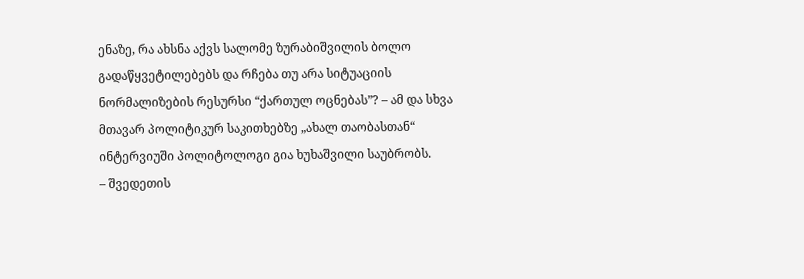ენაზე, რა ახსნა აქვს სალომე ზურაბიშვილის ბოლო გადაწყვეტილებებს და რჩება თუ არა სიტუაციის ნორმალიზების რესურსი “ქართულ ოცნებას”? – ამ და სხვა მთავარ პოლიტიკურ საკითხებზე „ახალ თაობასთან“ ინტერვიუში პოლიტოლოგი გია ხუხაშვილი საუბრობს.
– შვედეთის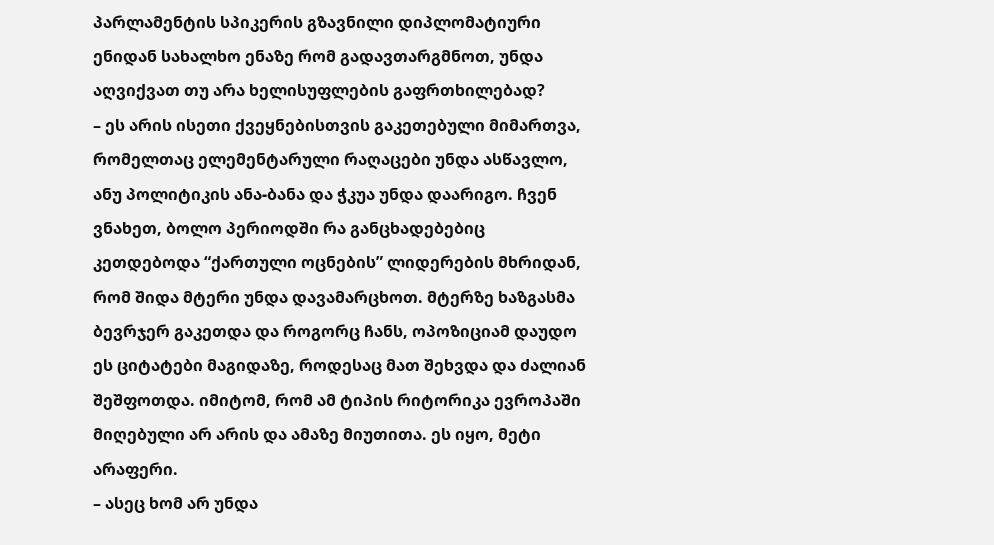პარლამენტის სპიკერის გზავნილი დიპლომატიური ენიდან სახალხო ენაზე რომ გადავთარგმნოთ, უნდა აღვიქვათ თუ არა ხელისუფლების გაფრთხილებად?
– ეს არის ისეთი ქვეყნებისთვის გაკეთებული მიმართვა, რომელთაც ელემენტარული რაღაცები უნდა ასწავლო, ანუ პოლიტიკის ანა-ბანა და ჭკუა უნდა დაარიგო. ჩვენ ვნახეთ, ბოლო პერიოდში რა განცხადებებიც კეთდებოდა “ქართული ოცნების” ლიდერების მხრიდან, რომ შიდა მტერი უნდა დავამარცხოთ. მტერზე ხაზგასმა ბევრჯერ გაკეთდა და როგორც ჩანს, ოპოზიციამ დაუდო ეს ციტატები მაგიდაზე, როდესაც მათ შეხვდა და ძალიან შეშფოთდა. იმიტომ, რომ ამ ტიპის რიტორიკა ევროპაში მიღებული არ არის და ამაზე მიუთითა. ეს იყო, მეტი არაფერი.
– ასეც ხომ არ უნდა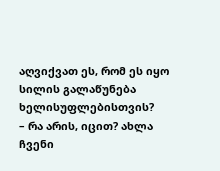აღვიქვათ ეს, რომ ეს იყო სილის გალაწუნება ხელისუფლებისთვის?
– რა არის, იცით? ახლა ჩვენი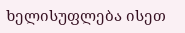ხელისუფლება ისეთ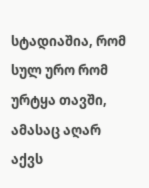სტადიაშია, რომ სულ ურო რომ ურტყა თავში, ამასაც აღარ აქვს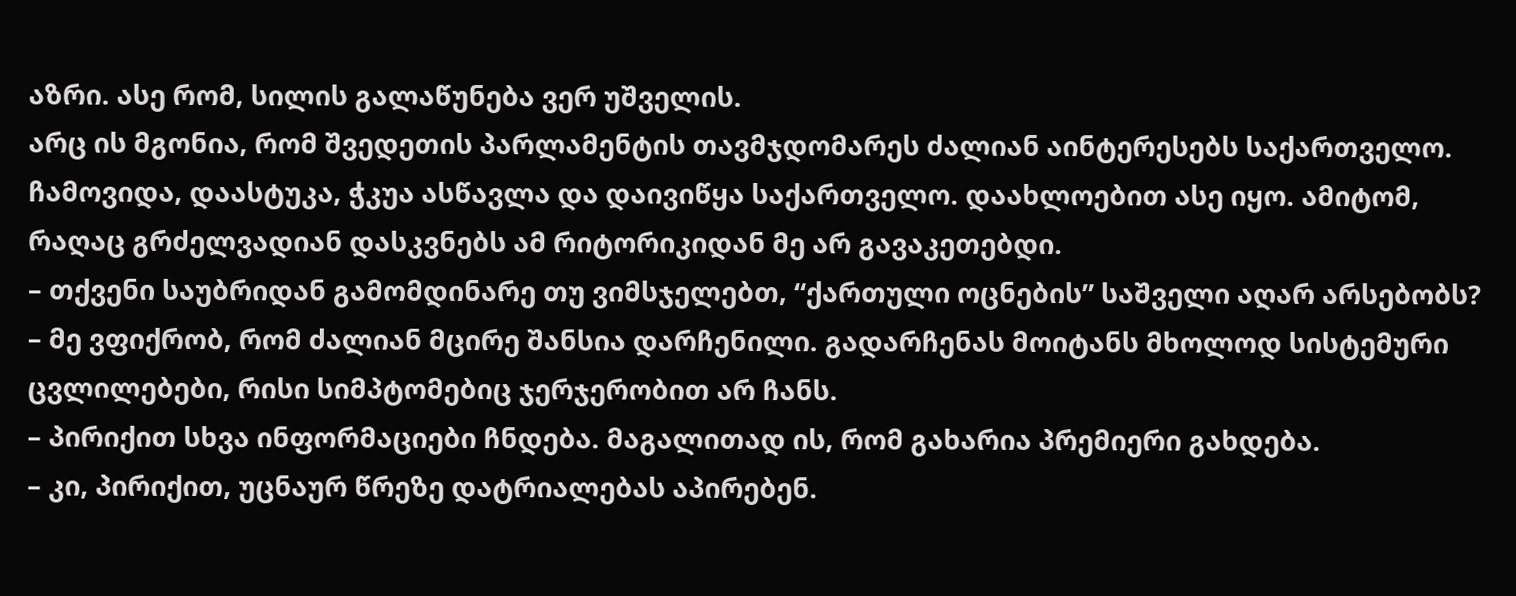აზრი. ასე რომ, სილის გალაწუნება ვერ უშველის.
არც ის მგონია, რომ შვედეთის პარლამენტის თავმჯდომარეს ძალიან აინტერესებს საქართველო. ჩამოვიდა, დაასტუკა, ჭკუა ასწავლა და დაივიწყა საქართველო. დაახლოებით ასე იყო. ამიტომ, რაღაც გრძელვადიან დასკვნებს ამ რიტორიკიდან მე არ გავაკეთებდი.
– თქვენი საუბრიდან გამომდინარე თუ ვიმსჯელებთ, “ქართული ოცნების” საშველი აღარ არსებობს?
– მე ვფიქრობ, რომ ძალიან მცირე შანსია დარჩენილი. გადარჩენას მოიტანს მხოლოდ სისტემური ცვლილებები, რისი სიმპტომებიც ჯერჯერობით არ ჩანს.
– პირიქით სხვა ინფორმაციები ჩნდება. მაგალითად ის, რომ გახარია პრემიერი გახდება.
– კი, პირიქით, უცნაურ წრეზე დატრიალებას აპირებენ.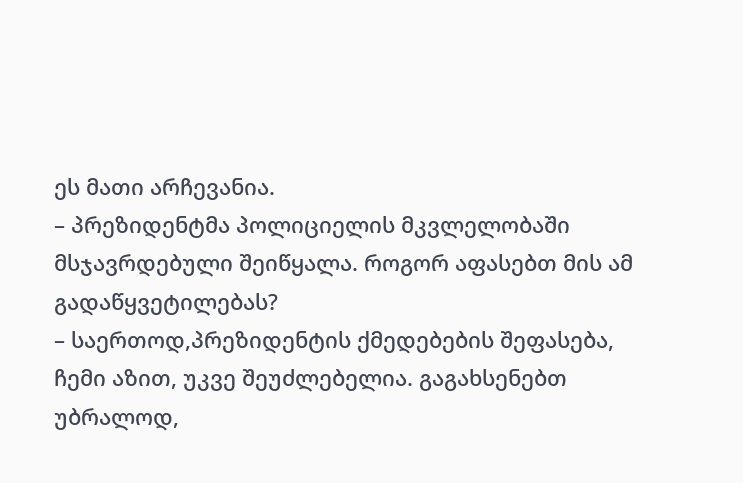ეს მათი არჩევანია.
– პრეზიდენტმა პოლიციელის მკვლელობაში მსჯავრდებული შეიწყალა. როგორ აფასებთ მის ამ გადაწყვეტილებას?
– საერთოდ,პრეზიდენტის ქმედებების შეფასება, ჩემი აზით, უკვე შეუძლებელია. გაგახსენებთ უბრალოდ,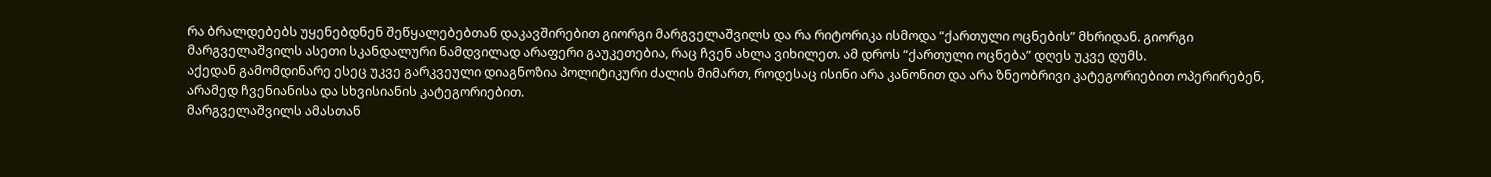რა ბრალდებებს უყენებდნენ შეწყალებებთან დაკავშირებით გიორგი მარგველაშვილს და რა რიტორიკა ისმოდა “ქართული ოცნების” მხრიდან. გიორგი მარგველაშვილს ასეთი სკანდალური ნამდვილად არაფერი გაუკეთებია, რაც ჩვენ ახლა ვიხილეთ. ამ დროს “ქართული ოცნება” დღეს უკვე დუმს.
აქედან გამომდინარე ესეც უკვე გარკვეული დიაგნოზია პოლიტიკური ძალის მიმართ, როდესაც ისინი არა კანონით და არა ზნეობრივი კატეგორიებით ოპერირებენ, არამედ ჩვენიანისა და სხვისიანის კატეგორიებით.
მარგველაშვილს ამასთან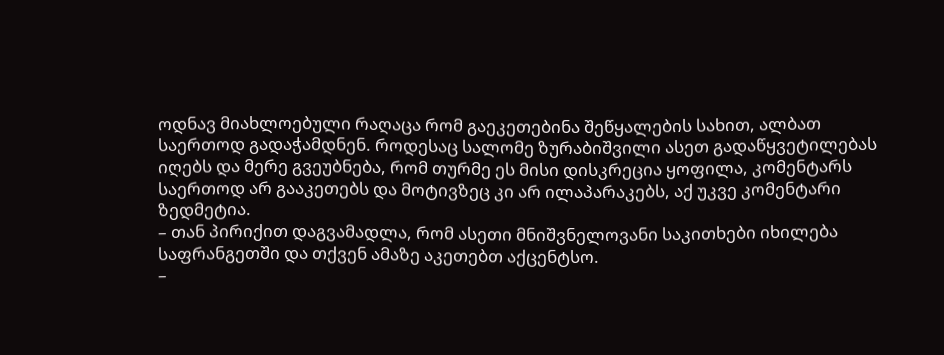ოდნავ მიახლოებული რაღაცა რომ გაეკეთებინა შეწყალების სახით, ალბათ საერთოდ გადაჭამდნენ. როდესაც სალომე ზურაბიშვილი ასეთ გადაწყვეტილებას იღებს და მერე გვეუბნება, რომ თურმე ეს მისი დისკრეცია ყოფილა, კომენტარს საერთოდ არ გააკეთებს და მოტივზეც კი არ ილაპარაკებს, აქ უკვე კომენტარი ზედმეტია.
– თან პირიქით დაგვამადლა, რომ ასეთი მნიშვნელოვანი საკითხები იხილება საფრანგეთში და თქვენ ამაზე აკეთებთ აქცენტსო.
–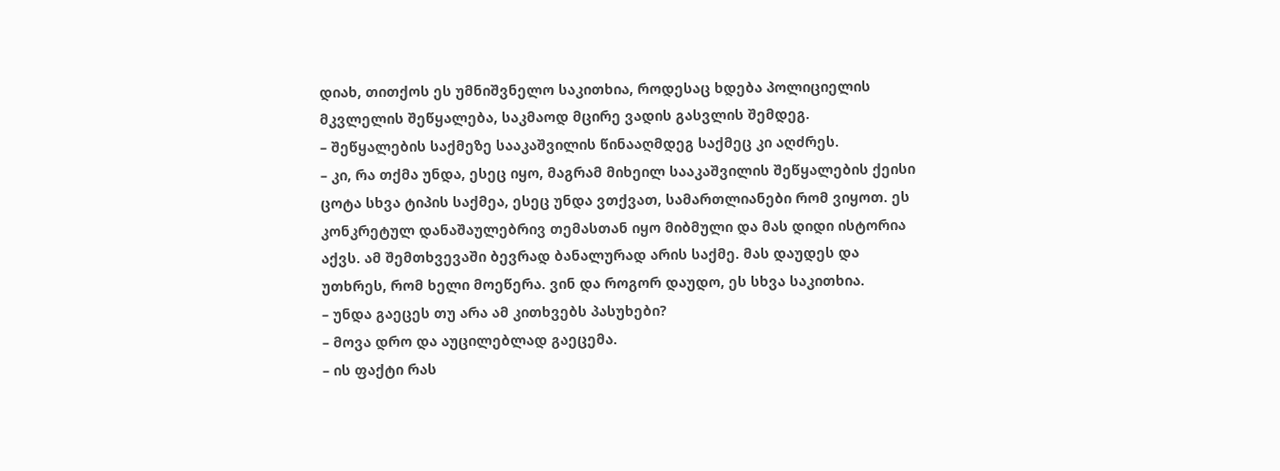დიახ, თითქოს ეს უმნიშვნელო საკითხია, როდესაც ხდება პოლიციელის მკვლელის შეწყალება, საკმაოდ მცირე ვადის გასვლის შემდეგ.
– შეწყალების საქმეზე სააკაშვილის წინააღმდეგ საქმეც კი აღძრეს.
– კი, რა თქმა უნდა, ესეც იყო, მაგრამ მიხეილ სააკაშვილის შეწყალების ქეისი ცოტა სხვა ტიპის საქმეა, ესეც უნდა ვთქვათ, სამართლიანები რომ ვიყოთ. ეს კონკრეტულ დანაშაულებრივ თემასთან იყო მიბმული და მას დიდი ისტორია აქვს. ამ შემთხვევაში ბევრად ბანალურად არის საქმე. მას დაუდეს და უთხრეს, რომ ხელი მოეწერა. ვინ და როგორ დაუდო, ეს სხვა საკითხია.
– უნდა გაეცეს თუ არა ამ კითხვებს პასუხები?
– მოვა დრო და აუცილებლად გაეცემა.
– ის ფაქტი რას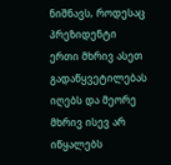ნიშნავს, როდესაც პრეზიდენტი ერთი მხრივ ასეთ გადაწყვეტილებას იღებს და მეორე მხრივ ისევ არ იწყალებს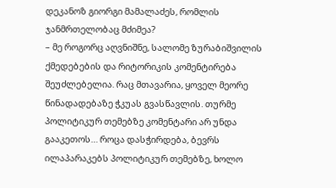დეკანოზ გიორგი მამალაძეს, რომლის ჯანმრთელობაც მძიმეა?
– მე როგორც აღვნიშნე, სალომე ზურაბიშვილის ქმედებების და რიტორიკის კომენტირება შეუძლებელია. რაც მთავარია, ყოველ მეორე წინადადებაზე ჭკუას გვასწავლის. თურმე პოლიტიკურ თემებზე კომენტარი არ უნდა გააკეთოს… როცა დასჭირდება, ბევრს ილაპარაკებს პოლიტიკურ თემებზე, ხოლო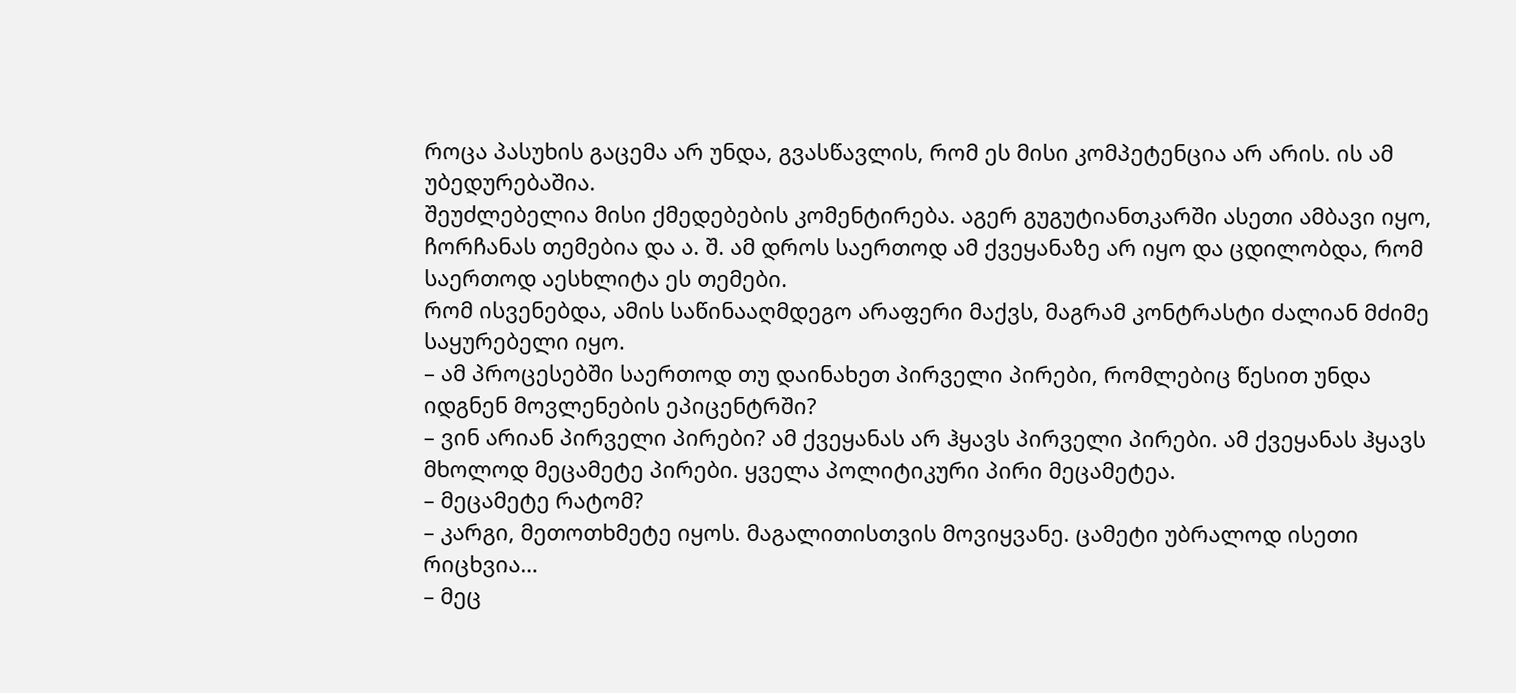როცა პასუხის გაცემა არ უნდა, გვასწავლის, რომ ეს მისი კომპეტენცია არ არის. ის ამ უბედურებაშია.
შეუძლებელია მისი ქმედებების კომენტირება. აგერ გუგუტიანთკარში ასეთი ამბავი იყო, ჩორჩანას თემებია და ა. შ. ამ დროს საერთოდ ამ ქვეყანაზე არ იყო და ცდილობდა, რომ საერთოდ აესხლიტა ეს თემები.
რომ ისვენებდა, ამის საწინააღმდეგო არაფერი მაქვს, მაგრამ კონტრასტი ძალიან მძიმე საყურებელი იყო.
– ამ პროცესებში საერთოდ თუ დაინახეთ პირველი პირები, რომლებიც წესით უნდა იდგნენ მოვლენების ეპიცენტრში?
– ვინ არიან პირველი პირები? ამ ქვეყანას არ ჰყავს პირველი პირები. ამ ქვეყანას ჰყავს მხოლოდ მეცამეტე პირები. ყველა პოლიტიკური პირი მეცამეტეა.
– მეცამეტე რატომ?
– კარგი, მეთოთხმეტე იყოს. მაგალითისთვის მოვიყვანე. ცამეტი უბრალოდ ისეთი რიცხვია…
– მეც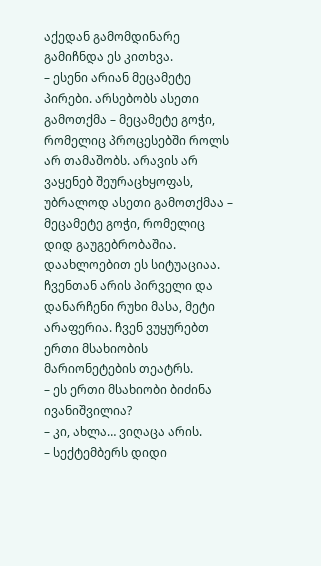აქედან გამომდინარე გამიჩნდა ეს კითხვა.
– ესენი არიან მეცამეტე პირები. არსებობს ასეთი გამოთქმა – მეცამეტე გოჭი, რომელიც პროცესებში როლს არ თამაშობს. არავის არ ვაყენებ შეურაცხყოფას, უბრალოდ ასეთი გამოთქმაა – მეცამეტე გოჭი, რომელიც დიდ გაუგებრობაშია.
დაახლოებით ეს სიტუაციაა. ჩვენთან არის პირველი და დანარჩენი რუხი მასა, მეტი არაფერია. ჩვენ ვუყურებთ ერთი მსახიობის მარიონეტების თეატრს.
– ეს ერთი მსახიობი ბიძინა ივანიშვილია?
– კი, ახლა… ვიღაცა არის.
– სექტემბერს დიდი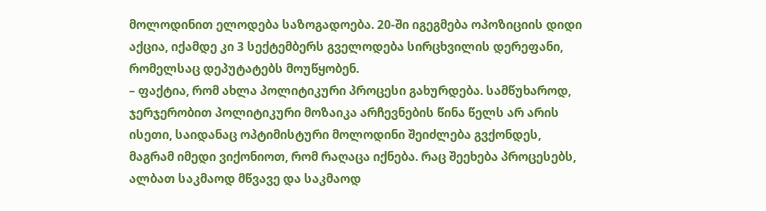მოლოდინით ელოდება საზოგადოება. 20-ში იგეგმება ოპოზიციის დიდი აქცია, იქამდე კი 3 სექტემბერს გველოდება სირცხვილის დერეფანი, რომელსაც დეპუტატებს მოუწყობენ.
– ფაქტია, რომ ახლა პოლიტიკური პროცესი გახურდება. სამწუხაროდ, ჯერჯერობით პოლიტიკური მოზაიკა არჩევნების წინა წელს არ არის ისეთი, საიდანაც ოპტიმისტური მოლოდინი შეიძლება გვქონდეს, მაგრამ იმედი ვიქონიოთ, რომ რაღაცა იქნება. რაც შეეხება პროცესებს, ალბათ საკმაოდ მწვავე და საკმაოდ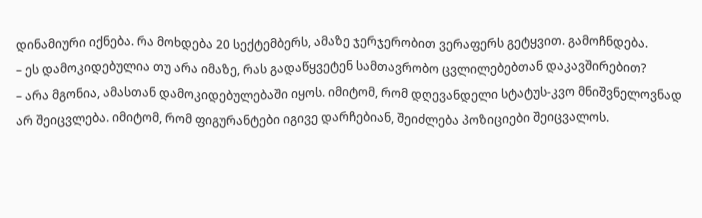დინამიური იქნება. რა მოხდება 20 სექტემბერს, ამაზე ჯერჯერობით ვერაფერს გეტყვით. გამოჩნდება.
– ეს დამოკიდებულია თუ არა იმაზე, რას გადაწყვეტენ სამთავრობო ცვლილებებთან დაკავშირებით?
– არა მგონია, ამასთან დამოკიდებულებაში იყოს. იმიტომ, რომ დღევანდელი სტატუს-კვო მნიშვნელოვნად არ შეიცვლება. იმიტომ, რომ ფიგურანტები იგივე დარჩებიან, შეიძლება პოზიციები შეიცვალოს.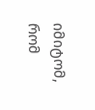იმიტომ, რომ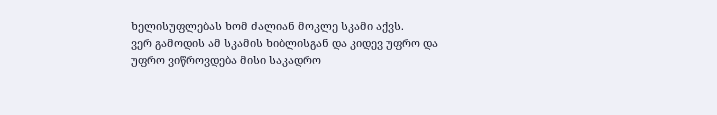ხელისუფლებას ხომ ძალიან მოკლე სკამი აქვს.
ვერ გამოდის ამ სკამის ხიბლისგან და კიდევ უფრო და უფრო ვიწროვდება მისი საკადრო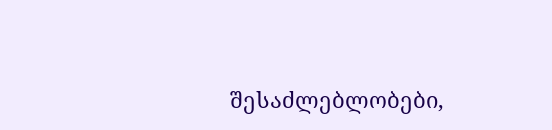შესაძლებლობები,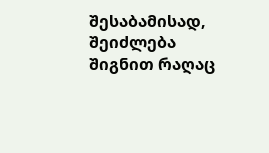შესაბამისად, შეიძლება შიგნით რაღაც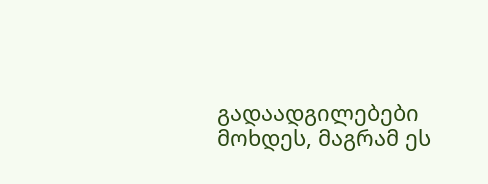გადაადგილებები მოხდეს, მაგრამ ეს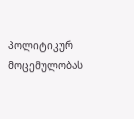პოლიტიკურ მოცემულობას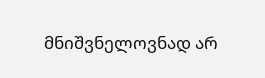მნიშვნელოვნად არ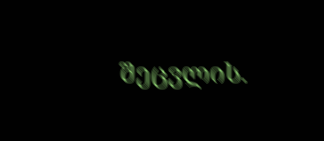შეცვლის.